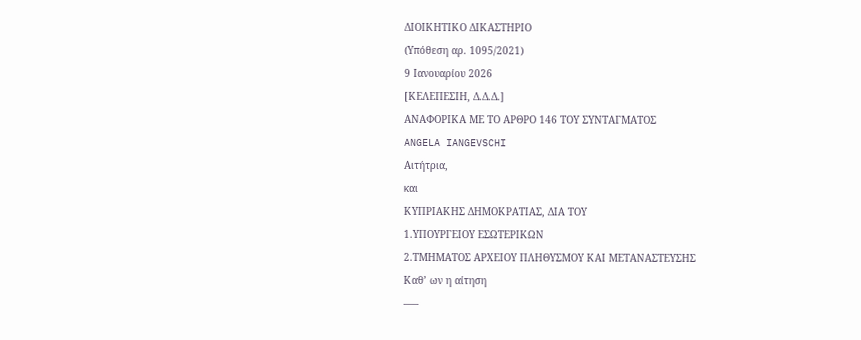ΔΙΟΙΚΗΤΙΚΟ ΔΙΚΑΣΤΗΡΙΟ
(Υπόθεση αρ. 1095/2021)
9 Ιανουαρίου 2026
[ΚΕΛΕΠΕΣΙΗ, Δ.Δ.Δ.]
ΑΝΑΦΟΡΙΚΑ ΜΕ ΤΟ AΡΘΡΟ 146 ΤΟΥ ΣΥΝΤΑΓΜΑΤΟΣ
ANGELA IANGEVSCHI
Αιτήτρια,
και
ΚΥΠΡΙΑΚΗΣ ΔΗΜΟΚΡΑΤΙΑΣ, ΔΙΑ ΤΟΥ
1.ΥΠΟΥΡΓΕΙΟΥ ΕΣΩΤΕΡΙΚΩΝ
2.ΤΜΗΜΑΤΟΣ ΑΡΧΕΙΟΥ ΠΛΗΘΥΣΜΟΥ ΚΑΙ ΜΕΤΑΝΑΣΤΕΥΣΗΣ
Καθ’ ων η αίτηση
–––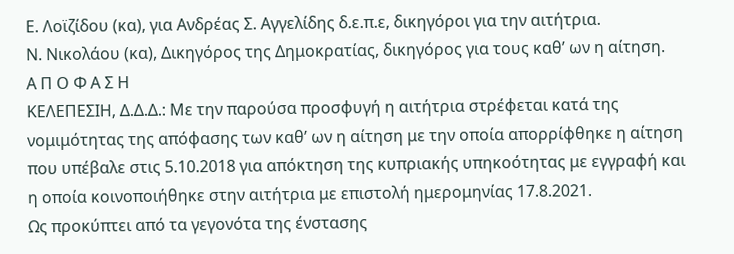Ε. Λοϊζίδου (κα), για Ανδρέας Σ. Αγγελίδης δ.ε.π.ε, δικηγόροι για την αιτήτρια.
Ν. Νικολάου (κα), Δικηγόρος της Δημοκρατίας, δικηγόρος για τους καθ’ ων η αίτηση.
Α Π Ο Φ Α Σ Η
ΚΕΛΕΠΕΣΙΗ, Δ.Δ.Δ.: Με την παρούσα προσφυγή η αιτήτρια στρέφεται κατά της νομιμότητας της απόφασης των καθ’ ων η αίτηση με την οποία απορρίφθηκε η αίτηση που υπέβαλε στις 5.10.2018 για απόκτηση της κυπριακής υπηκοότητας με εγγραφή και η οποία κοινοποιήθηκε στην αιτήτρια με επιστολή ημερομηνίας 17.8.2021.
Ως προκύπτει από τα γεγονότα της ένστασης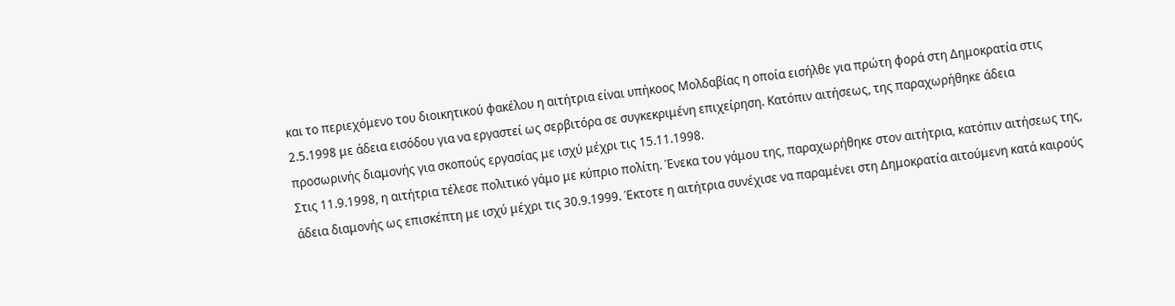και το περιεχόμενο του διοικητικού φακέλου η αιτήτρια είναι υπήκοος Μολδαβίας η οποία εισήλθε για πρώτη φορά στη Δημοκρατία στις 2.5.1998 με άδεια εισόδου για να εργαστεί ως σερβιτόρα σε συγκεκριμένη επιχείρηση. Κατόπιν αιτήσεως, της παραχωρήθηκε άδεια προσωρινής διαμονής για σκοπούς εργασίας με ισχύ μέχρι τις 15.11.1998.
Στις 11.9.1998, η αιτήτρια τέλεσε πολιτικό γάμο με κύπριο πολίτη. Ένεκα του γάμου της, παραχωρήθηκε στον αιτήτρια, κατόπιν αιτήσεως της, άδεια διαμονής ως επισκέπτη με ισχύ μέχρι τις 30.9.1999. Έκτοτε η αιτήτρια συνέχισε να παραμένει στη Δημοκρατία αιτούμενη κατά καιρούς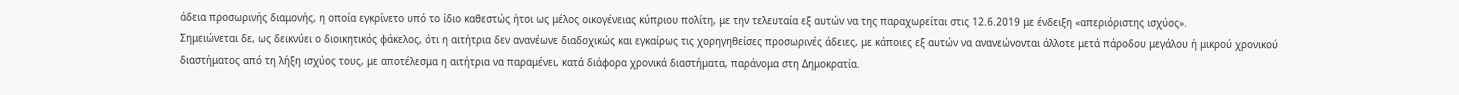άδεια προσωρινής διαμονής, η οποία εγκρίνετο υπό το ίδιο καθεστώς ήτοι ως μέλος οικογένειας κύπριου πολίτη, με την τελευταία εξ αυτών να της παραχωρείται στις 12.6.2019 με ένδειξη «απεριόριστης ισχύος».
Σημειώνεται δε, ως δεικνύει ο διοικητικός φάκελος, ότι η αιτήτρια δεν ανανέωνε διαδοχικώς και εγκαίρως τις χορηγηθείσες προσωρινές άδειες, με κάποιες εξ αυτών να ανανεώνονται άλλοτε μετά πάροδου μεγάλου ή μικρού χρονικού διαστήματος από τη λήξη ισχύος τους, με αποτέλεσμα η αιτήτρια να παραμένει, κατά διάφορα χρονικά διαστήματα, παράνομα στη Δημοκρατία.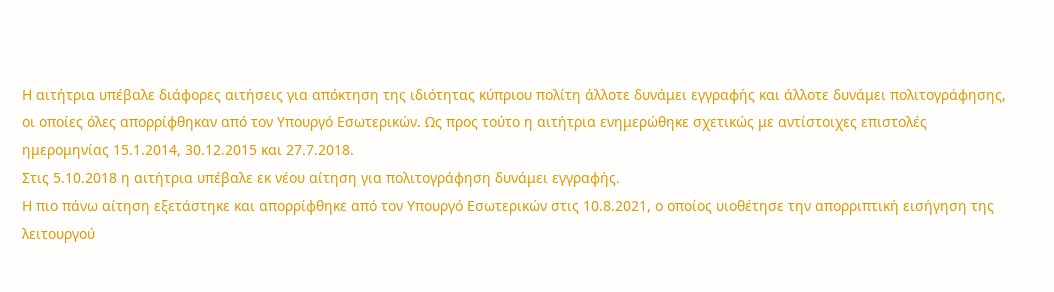Η αιτήτρια υπέβαλε διάφορες αιτήσεις για απόκτηση της ιδιότητας κύπριου πολίτη άλλοτε δυνάμει εγγραφής και άλλοτε δυνάμει πολιτογράφησης, οι οποίες όλες απορρίφθηκαν από τον Υπουργό Εσωτερικών. Ως προς τούτο η αιτήτρια ενημερώθηκε σχετικώς με αντίστοιχες επιστολές ημερομηνίας 15.1.2014, 30.12.2015 και 27.7.2018.
Στις 5.10.2018 η αιτήτρια υπέβαλε εκ νέου αίτηση για πολιτογράφηση δυνάμει εγγραφής.
Η πιο πάνω αίτηση εξετάστηκε και απορρίφθηκε από τον Υπουργό Εσωτερικών στις 10.8.2021, ο οποίος υιοθέτησε την απορριπτική εισήγηση της λειτουργού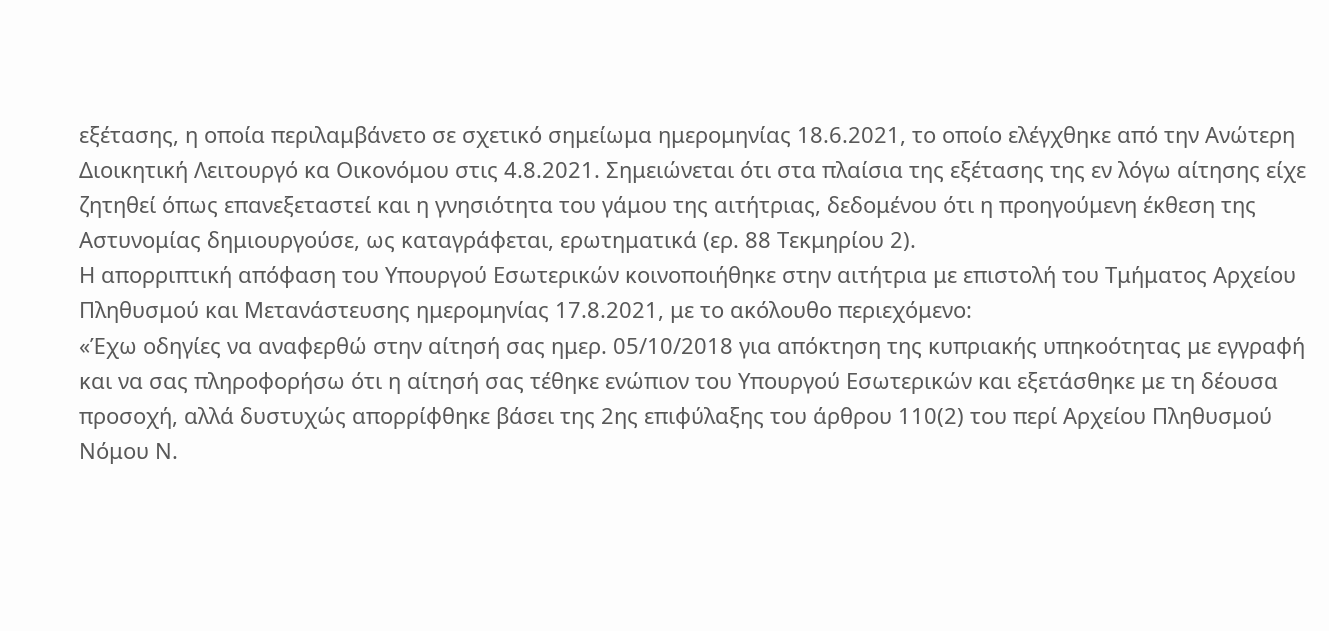εξέτασης, η oποία περιλαμβάνετo σε σχετικό σημείωμα ημερομηνίας 18.6.2021, το οποίο ελέγχθηκε από την Ανώτερη Διοικητική Λειτουργό κα Οικονόμου στις 4.8.2021. Σημειώνεται ότι στα πλαίσια της εξέτασης της εν λόγω αίτησης είχε ζητηθεί όπως επανεξεταστεί και η γνησιότητα του γάμου της αιτήτριας, δεδομένου ότι η προηγούμενη έκθεση της Αστυνομίας δημιουργούσε, ως καταγράφεται, ερωτηματικά (ερ. 88 Τεκμηρίου 2).
Η απορριπτική απόφαση του Υπουργού Εσωτερικών κοινοποιήθηκε στην αιτήτρια με επιστολή του Τμήματος Αρχείου Πληθυσμού και Μετανάστευσης ημερομηνίας 17.8.2021, με το ακόλουθο περιεχόμενο:
«Έχω οδηγίες να αναφερθώ στην αίτησή σας ημερ. 05/10/2018 για απόκτηση της κυπριακής υπηκοότητας με εγγραφή και να σας πληροφορήσω ότι η αίτησή σας τέθηκε ενώπιον του Υπουργού Εσωτερικών και εξετάσθηκε με τη δέουσα προσοχή, αλλά δυστυχώς απορρίφθηκε βάσει της 2ης επιφύλαξης του άρθρου 110(2) του περί Αρχείου Πληθυσμού Νόμου Ν.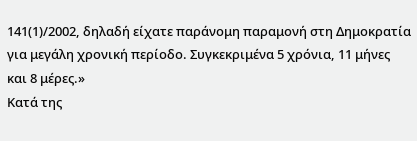141(1)/2002, δηλαδή είχατε παράνομη παραμονή στη Δημοκρατία για μεγάλη χρονική περίοδο. Συγκεκριμένα 5 χρόνια, 11 μήνες και 8 μέρες.»
Κατά της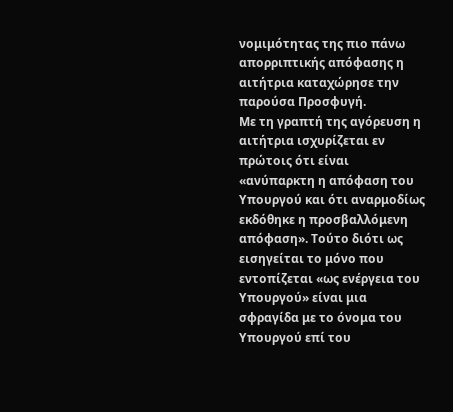νομιμότητας της πιο πάνω απορριπτικής απόφασης η αιτήτρια καταχώρησε την παρούσα Προσφυγή.
Με τη γραπτή της αγόρευση η αιτήτρια ισχυρίζεται εν πρώτοις ότι είναι «ανύπαρκτη η απόφαση του Υπουργού και ότι αναρμοδίως εκδόθηκε η προσβαλλόμενη απόφαση». Τούτο διότι ως εισηγείται το μόνο που εντοπίζεται «ως ενέργεια του Υπουργού» είναι μια σφραγίδα με το όνομα του Υπουργού επί του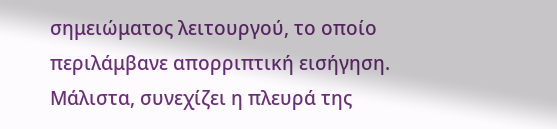σημειώματος λειτουργού, το οποίο περιλάμβανε απορριπτική εισήγηση. Μάλιστα, συνεχίζει η πλευρά της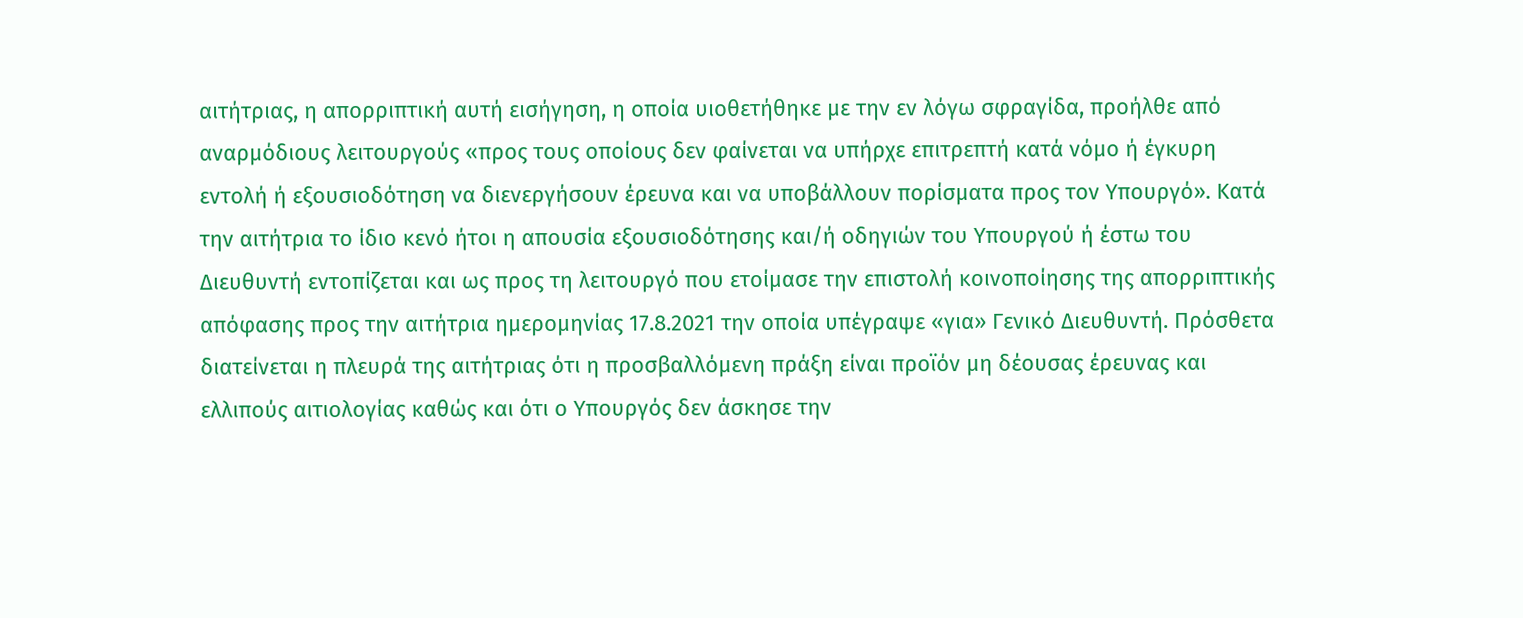αιτήτριας, η απορριπτική αυτή εισήγηση, η οποία υιοθετήθηκε με την εν λόγω σφραγίδα, προήλθε από αναρμόδιους λειτουργούς «προς τους οποίους δεν φαίνεται να υπήρχε επιτρεπτή κατά νόμο ή έγκυρη εντολή ή εξουσιοδότηση να διενεργήσουν έρευνα και να υποβάλλουν πορίσματα προς τον Υπουργό». Κατά την αιτήτρια το ίδιο κενό ήτοι η απουσία εξουσιοδότησης και/ή οδηγιών του Υπουργού ή έστω του Διευθυντή εντοπίζεται και ως προς τη λειτουργό που ετοίμασε την επιστολή κοινοποίησης της απορριπτικής απόφασης προς την αιτήτρια ημερομηνίας 17.8.2021 την οποία υπέγραψε «για» Γενικό Διευθυντή. Πρόσθετα διατείνεται η πλευρά της αιτήτριας ότι η προσβαλλόμενη πράξη είναι προϊόν μη δέουσας έρευνας και ελλιπούς αιτιολογίας καθώς και ότι ο Υπουργός δεν άσκησε την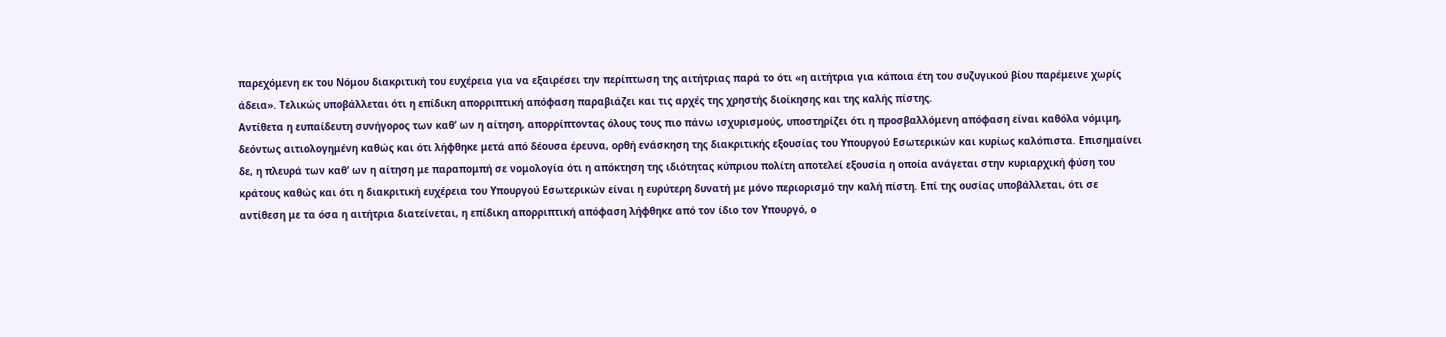παρεχόμενη εκ του Νόμου διακριτική του ευχέρεια για να εξαιρέσει την περίπτωση της αιτήτριας παρά το ότι «η αιτήτρια για κάποια έτη του συζυγικού βίου παρέμεινε χωρίς άδεια». Τελικώς υποβάλλεται ότι η επίδικη απορριπτική απόφαση παραβιάζει και τις αρχές της χρηστής διοίκησης και της καλής πίστης.
Αντίθετα η ευπαίδευτη συνήγορος των καθ’ ων η αίτηση, απορρίπτοντας όλους τους πιο πάνω ισχυρισμούς, υποστηρίζει ότι η προσβαλλόμενη απόφαση είναι καθόλα νόμιμη, δεόντως αιτιολογημένη καθώς και ότι λήφθηκε μετά από δέουσα έρευνα, ορθή ενάσκηση της διακριτικής εξουσίας του Υπουργού Εσωτερικών και κυρίως καλόπιστα. Επισημαίνει δε, η πλευρά των καθ’ ων η αίτηση με παραπομπή σε νομολογία ότι η απόκτηση της ιδιότητας κύπριου πολίτη αποτελεί εξουσία η οποία ανάγεται στην κυριαρχική φύση του κράτους καθώς και ότι η διακριτική ευχέρεια του Υπουργού Εσωτερικών είναι η ευρύτερη δυνατή με μόνο περιορισμό την καλή πίστη. Επί της ουσίας υποβάλλεται, ότι σε αντίθεση με τα όσα η αιτήτρια διατείνεται, η επίδικη απορριπτική απόφαση λήφθηκε από τον ίδιο τον Υπουργό, ο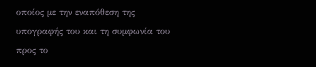οποίος με την εναπόθεση της υπογραφής του και τη συμφωνία του προς το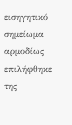εισηγητικό σημείωμα αρμοδίως επιλήφθηκε της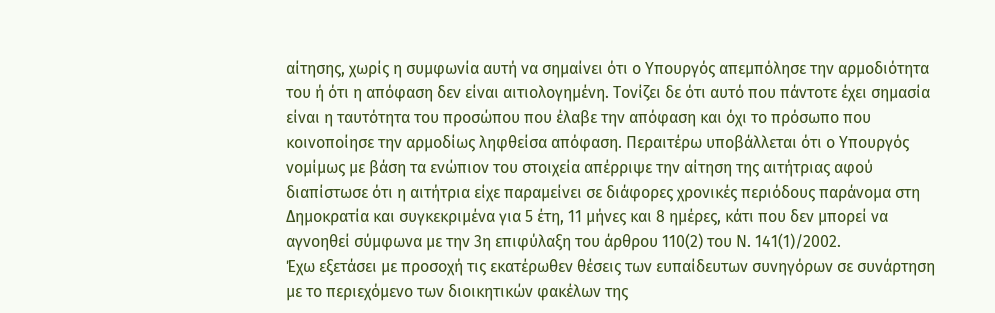αίτησης, χωρίς η συμφωνία αυτή να σημαίνει ότι ο Υπουργός απεμπόλησε την αρμοδιότητα του ή ότι η απόφαση δεν είναι αιτιολογημένη. Τονίζει δε ότι αυτό που πάντοτε έχει σημασία είναι η ταυτότητα του προσώπου που έλαβε την απόφαση και όχι το πρόσωπο που κοινοποίησε την αρμοδίως ληφθείσα απόφαση. Περαιτέρω υποβάλλεται ότι ο Υπουργός νομίμως με βάση τα ενώπιον του στοιχεία απέρριψε την αίτηση της αιτήτριας αφού διαπίστωσε ότι η αιτήτρια είχε παραμείνει σε διάφορες χρονικές περιόδους παράνομα στη Δημοκρατία και συγκεκριμένα για 5 έτη, 11 μήνες και 8 ημέρες, κάτι που δεν μπορεί να αγνοηθεί σύμφωνα με την 3η επιφύλαξη του άρθρου 110(2) του Ν. 141(1)/2002.
Έχω εξετάσει με προσοχή τις εκατέρωθεν θέσεις των ευπαίδευτων συνηγόρων σε συνάρτηση με το περιεχόμενο των διοικητικών φακέλων της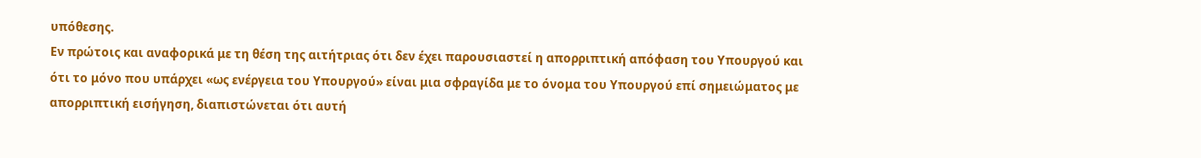υπόθεσης.
Εν πρώτοις και αναφορικά με τη θέση της αιτήτριας ότι δεν έχει παρουσιαστεί η απορριπτική απόφαση του Υπουργού και ότι το μόνο που υπάρχει «ως ενέργεια του Υπουργού» είναι μια σφραγίδα με το όνομα του Υπουργού επί σημειώματος με απορριπτική εισήγηση, διαπιστώνεται ότι αυτή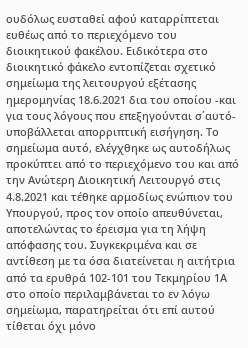ουδόλως ευσταθεί αφού καταρρίπτεται ευθέως από το περιεχόμενο του διοικητικού φακέλου. Ειδικότερα στο διοικητικό φάκελο εντοπίζεται σχετικό σημείωμα της λειτουργού εξέτασης ημερομηνίας 18.6.2021 δια του οποίου -και για τους λόγους που επεξηγούνται σ΄αυτό- υποβάλλεται απορριπτική εισήγηση. Το σημείωμα αυτό, ελέγχθηκε ως αυτοδήλως προκύπτει από το περιεχόμενο του και από την Ανώτερη Διοικητική Λειτουργό στις 4.8.2021 και τέθηκε αρμοδίως ενώπιον του Υπουργού, προς τον οποίο απευθύνεται, αποτελώντας το έρεισμα για τη λήψη απόφασης του. Συγκεκριμένα και σε αντίθεση με τα όσα διατείνεται η αιτήτρια από τα ερυθρά 102-101 του Τεκμηρίου 1Α στο οποίο περιλαμβάνεται το εν λόγω σημείωμα, παρατηρείται ότι επί αυτού τίθεται όχι μόνο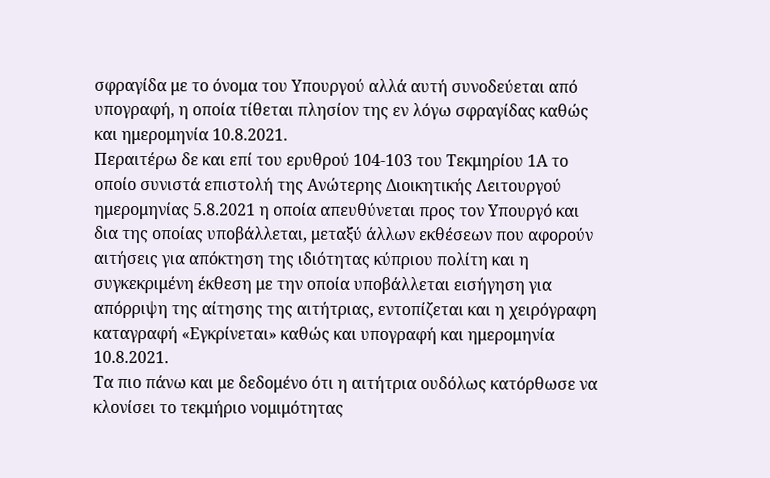σφραγίδα με το όνομα του Υπουργού αλλά αυτή συνοδεύεται από υπογραφή, η οποία τίθεται πλησίον της εν λόγω σφραγίδας καθώς και ημερομηνία 10.8.2021.
Περαιτέρω δε και επί του ερυθρού 104-103 του Τεκμηρίου 1Α το οποίο συνιστά επιστολή της Ανώτερης Διοικητικής Λειτουργού ημερομηνίας 5.8.2021 η οποία απευθύνεται προς τον Υπουργό και δια της οποίας υποβάλλεται, μεταξύ άλλων εκθέσεων που αφορούν αιτήσεις για απόκτηση της ιδιότητας κύπριου πολίτη και η συγκεκριμένη έκθεση με την οποία υποβάλλεται εισήγηση για απόρριψη της αίτησης της αιτήτριας, εντοπίζεται και η χειρόγραφη καταγραφή «Εγκρίνεται» καθώς και υπογραφή και ημερομηνία 10.8.2021.
Τα πιο πάνω και με δεδομένο ότι η αιτήτρια ουδόλως κατόρθωσε να κλονίσει το τεκμήριο νομιμότητας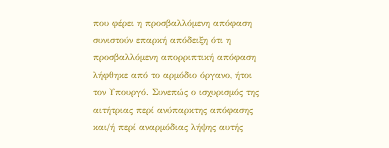που φέρει η προσβαλλόμενη απόφαση συνιστούν επαρκή απόδειξη ότι η προσβαλλόμενη απορριπτική απόφαση λήφθηκε από το αρμόδιο όργανο, ήτοι τον Υπουργό. Συνεπώς ο ισχυρισμός της αιτήτριας περί ανύπαρκτης απόφασης και/ή περί αναρμόδιας λήψης αυτής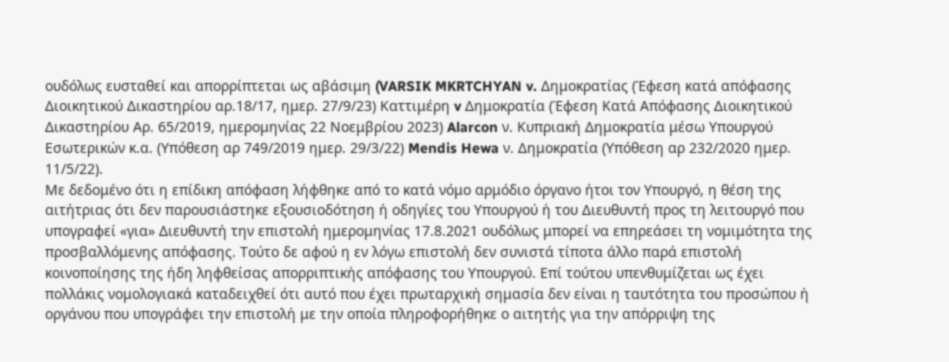ουδόλως ευσταθεί και απορρίπτεται ως αβάσιμη (VARSIK MKRTCHYAN v. Δημοκρατίας (Έφεση κατά απόφασης Διοικητικού Δικαστηρίου αρ.18/17, ημερ. 27/9/23) Καττιμέρη v Δημοκρατία (Έφεση Κατά Απόφασης Διοικητικού Δικαστηρίου Αρ. 65/2019, ημερομηνίας 22 Νοεμβρίου 2023) Alarcon ν. Κυπριακή Δημοκρατία μέσω Υπουργού Εσωτερικών κ.α. (Υπόθεση αρ 749/2019 ημερ. 29/3/22) Mendis Hewa ν. Δημοκρατία (Υπόθεση αρ 232/2020 ημερ. 11/5/22).
Με δεδομένο ότι η επίδικη απόφαση λήφθηκε από το κατά νόμο αρμόδιο όργανο ήτοι τον Υπουργό, η θέση της αιτήτριας ότι δεν παρουσιάστηκε εξουσιοδότηση ή οδηγίες του Υπουργού ή του Διευθυντή προς τη λειτουργό που υπογραφεί «για» Διευθυντή την επιστολή ημερομηνίας 17.8.2021 ουδόλως μπορεί να επηρεάσει τη νομιμότητα της προσβαλλόμενης απόφασης. Τούτο δε αφού η εν λόγω επιστολή δεν συνιστά τίποτα άλλο παρά επιστολή κοινοποίησης της ήδη ληφθείσας απορριπτικής απόφασης του Υπουργού. Επί τούτου υπενθυμίζεται ως έχει πολλάκις νομολογιακά καταδειχθεί ότι αυτό που έχει πρωταρχική σημασία δεν είναι η ταυτότητα του προσώπου ή οργάνου που υπογράφει την επιστολή με την οποία πληροφορήθηκε ο αιτητής για την απόρριψη της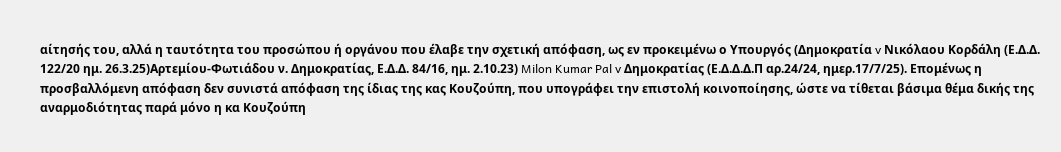αίτησής του, αλλά η ταυτότητα του προσώπου ή οργάνου που έλαβε την σχετική απόφαση, ως εν προκειμένω ο Υπουργός (Δημοκρατία v Νικόλαου Κορδάλη (Ε.Δ.Δ. 122/20 ημ. 26.3.25)Αρτεμίου-Φωτιάδου ν. Δημοκρατίας, Ε.Δ.Δ. 84/16, ημ. 2.10.23) Milon Kumar Pal v Δημοκρατίας (Ε.Δ.Δ.Δ.Π αρ.24/24, ημερ.17/7/25). Επομένως η προσβαλλόμενη απόφαση δεν συνιστά απόφαση της ίδιας της κας Κουζούπη, που υπογράφει την επιστολή κοινοποίησης, ώστε να τίθεται βάσιμα θέμα δικής της αναρμοδιότητας παρά μόνο η κα Κουζούπη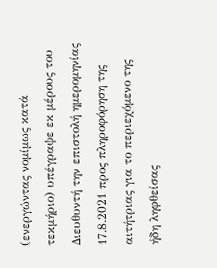(ενεργώντας νομίμως κατά τεκμήριο) υπέγραψε εκ μέρους του Διευθυντή την επιστολή ημερομηνίας 17.8.2021 προς πληροφόρηση της αιτήτριας για το περιεχόμενο της ήδη ληφθείσας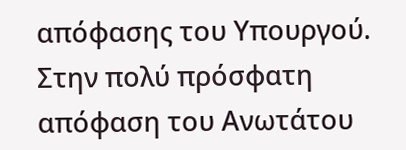απόφασης του Υπουργού.
Στην πολύ πρόσφατη απόφαση του Ανωτάτου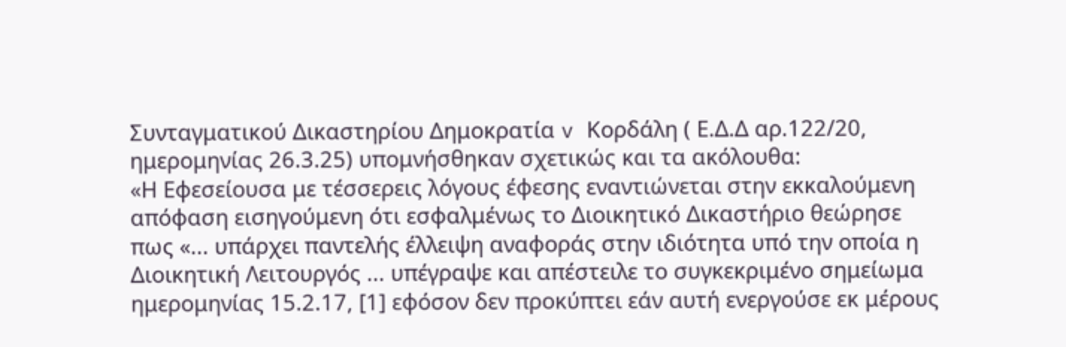Συνταγματικού Δικαστηρίου Δημοκρατία v Κορδάλη ( Ε.Δ.Δ αρ.122/20, ημερομηνίας 26.3.25) υπομνήσθηκαν σχετικώς και τα ακόλουθα:
«Η Εφεσείουσα με τέσσερεις λόγους έφεσης εναντιώνεται στην εκκαλούμενη απόφαση εισηγούμενη ότι εσφαλμένως το Διοικητικό Δικαστήριο θεώρησε πως «... υπάρχει παντελής έλλειψη αναφοράς στην ιδιότητα υπό την οποία η Διοικητική Λειτουργός ... υπέγραψε και απέστειλε το συγκεκριμένο σημείωμα ημερομηνίας 15.2.17, [1] εφόσον δεν προκύπτει εάν αυτή ενεργούσε εκ μέρους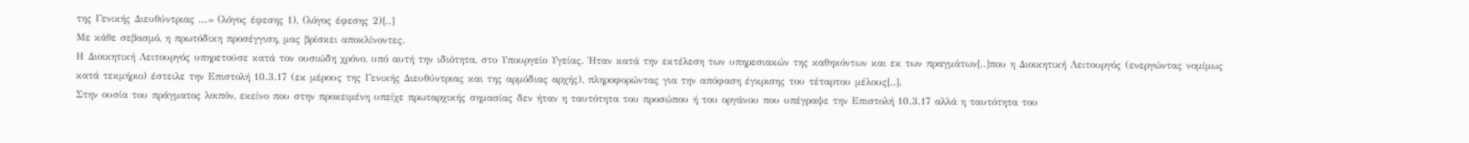της Γενικής Διευθύντριας ...» (λόγος έφεσης 1), (λόγος έφεσης 2)[..]
Με κάθε σεβασμό, η πρωτόδικη προσέγγιση, μας βρίσκει αποκλίνοντες.
Η Διοικητική Λειτουργός υπηρετούσε κατά τον ουσιώδη χρόνο, υπό αυτή την ιδιότητα, στο Υπουργείο Υγείας. Ήταν κατά την εκτέλεση των υπηρεσιακών της καθηκόντων και εκ των πραγμάτων[..]που η Διοικητική Λειτουργός (ενεργώντας νομίμως κατά τεκμήριο) έστειλε την Επιστολή 10.3.17 (εκ μέρους της Γενικής Διευθύντριας και της αρμόδιας αρχής), πληροφορώντας για την απόφαση έγκρισης του τέταρτου μέλους[..].
Στην ουσία του πράγματος λοιπόν, εκείνο που στην προκειμένη υπείχε πρωταρχικής σημασίας δεν ήταν η ταυτότητα του προσώπου ή του οργάνου που υπέγραψε την Επιστολή 10.3.17 αλλά η ταυτότητα του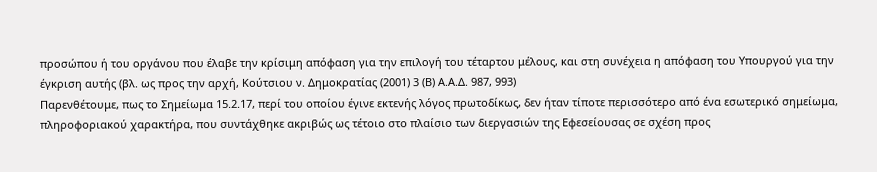προσώπου ή του οργάνου που έλαβε την κρίσιμη απόφαση για την επιλογή του τέταρτου μέλους, και στη συνέχεια η απόφαση του Υπουργού για την έγκριση αυτής (βλ. ως προς την αρχή, Κούτσιου ν. Δημοκρατίας (2001) 3 (Β) Α.Α.Δ. 987, 993)
Παρενθέτουμε, πως το Σημείωμα 15.2.17, περί του οποίου έγινε εκτενής λόγος πρωτοδίκως, δεν ήταν τίποτε περισσότερο από ένα εσωτερικό σημείωμα, πληροφοριακού χαρακτήρα, που συντάχθηκε ακριβώς ως τέτοιο στο πλαίσιο των διεργασιών της Εφεσείουσας σε σχέση προς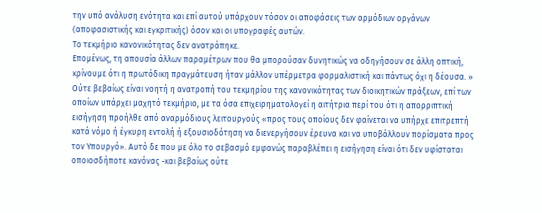την υπό ανάλυση ενότητα και επί αυτού υπάρχουν τόσον οι αποφάσεις των αρμόδιων οργάνων (αποφασιστικής και εγκριτικής) όσον και οι υπογραφές αυτών.
Το τεκμήριο κανονικότητας δεν ανατράπηκε.
Επομένως, τη απουσία άλλων παραμέτρων που θα μπορούσαν δυνητικώς να οδηγήσουν σε άλλη οπτική, κρίνουμε ότι η πρωτόδικη πραγμάτευση ήταν μάλλον υπέρμετρα φορμαλιστική και πάντως όχι η δέουσα. »
Ούτε βεβαίως είναι νοητή η ανατροπή του τεκμηρίου της κανονικότητας των διοικητικών πράξεων, επί των οποίων υπάρχει μαχητό τεκμήριο, με τα όσα επιχειρηματολογεί η αιτήτρια περί του ότι η απορριπτική εισήγηση προήλθε από αναρμόδιους λειτουργούς «προς τους οποίους δεν φαίνεται να υπήρχε επιτρεπτή κατά νόμο ή έγκυρη εντολή ή εξουσιοδότηση να διενεργήσουν έρευνα και να υποβάλλουν πορίσματα προς τον Υπουργό». Aυτό δε που με όλο το σεβασμό εμφανώς παραβλέπει η εισήγηση είναι ότι δεν υφίσταται οποιοσδήποτε κανόνας -και βεβαίως ούτε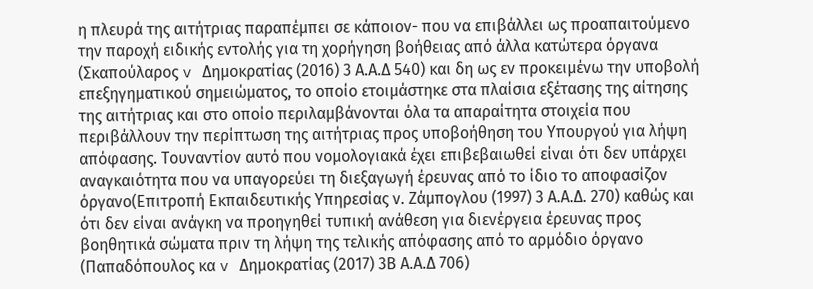η πλευρά της αιτήτριας παραπέμπει σε κάποιον- που να επιβάλλει ως προαπαιτούμενο την παροχή ειδικής εντολής για τη χορήγηση βοήθειας από άλλα κατώτερα όργανα (Σκαπούλαρος v Δημοκρατίας (2016) 3 Α.Α.Δ 540) και δη ως εν προκειμένω την υποβολή επεξηγηματικού σημειώματος, το οποίο ετοιμάστηκε στα πλαίσια εξέτασης της αίτησης της αιτήτριας και στο οποίο περιλαμβάνονται όλα τα απαραίτητα στοιχεία που περιβάλλουν την περίπτωση της αιτήτριας προς υποβοήθηση του Υπουργού για λήψη απόφασης. Τουναντίον αυτό που νομολογιακά έχει επιβεβαιωθεί είναι ότι δεν υπάρχει αναγκαιότητα που να υπαγορεύει τη διεξαγωγή έρευνας από το ίδιο το αποφασίζον όργανο(Επιτροπή Εκπαιδευτικής Υπηρεσίας ν. Ζάμπογλου (1997) 3 Α.Α.Δ. 270) καθώς και ότι δεν είναι ανάγκη να προηγηθεί τυπική ανάθεση για διενέργεια έρευνας προς βοηθητικά σώματα πριν τη λήψη της τελικής απόφασης από το αρμόδιο όργανο (Παπαδόπουλος κα v Δημοκρατίας (2017) 3Β Α.Α.Δ 706)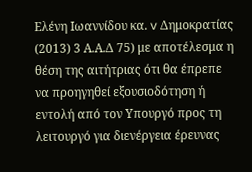Ελένη Ιωαννίδου κα. v Δημοκρατίας (2013) 3 Α.Α.Δ 75) με αποτέλεσμα η θέση της αιτήτριας ότι θα έπρεπε να προηγηθεί εξουσιοδότηση ή εντολή από τον Υπουργό προς τη λειτουργό για διενέργεια έρευνας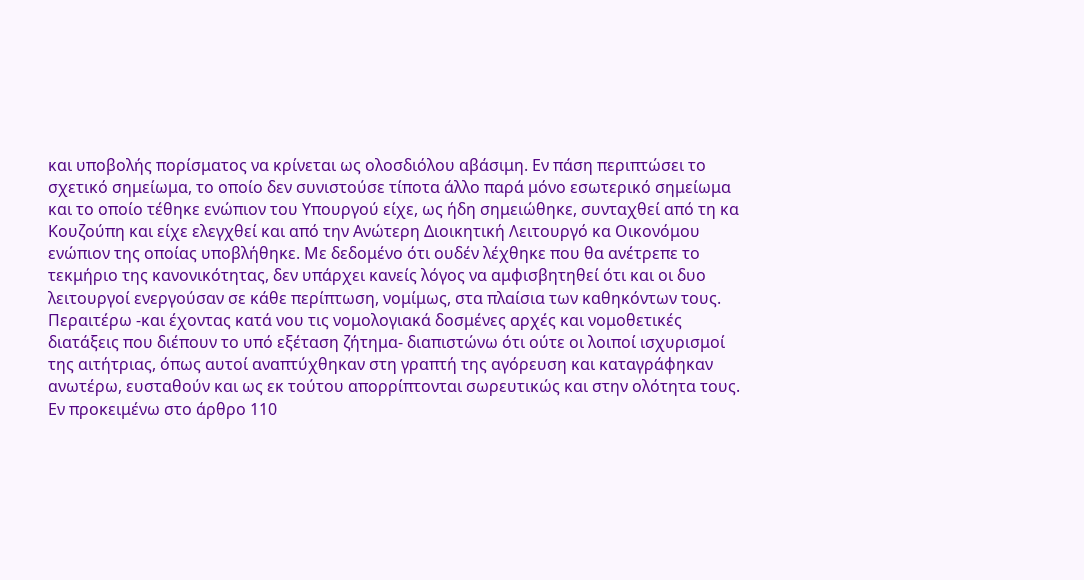και υποβολής πορίσματος να κρίνεται ως ολοσδιόλου αβάσιμη. Εν πάση περιπτώσει το σχετικό σημείωμα, το οποίο δεν συνιστούσε τίποτα άλλο παρά μόνο εσωτερικό σημείωμα και το οποίο τέθηκε ενώπιον του Υπουργού είχε, ως ήδη σημειώθηκε, συνταχθεί από τη κα Κουζούπη και είχε ελεγχθεί και από την Ανώτερη Διοικητική Λειτουργό κα Οικονόμου ενώπιον της οποίας υποβλήθηκε. Με δεδομένο ότι ουδέν λέχθηκε που θα ανέτρεπε το τεκμήριο της κανονικότητας, δεν υπάρχει κανείς λόγος να αμφισβητηθεί ότι και οι δυο λειτουργοί ενεργούσαν σε κάθε περίπτωση, νομίμως, στα πλαίσια των καθηκόντων τους.
Περαιτέρω -και έχοντας κατά νου τις νομολογιακά δοσμένες αρχές και νομοθετικές διατάξεις που διέπουν το υπό εξέταση ζήτημα- διαπιστώνω ότι ούτε οι λοιποί ισχυρισμοί της αιτήτριας, όπως αυτοί αναπτύχθηκαν στη γραπτή της αγόρευση και καταγράφηκαν ανωτέρω, ευσταθούν και ως εκ τούτου απορρίπτονται σωρευτικώς και στην ολότητα τους.
Εν προκειμένω στο άρθρο 110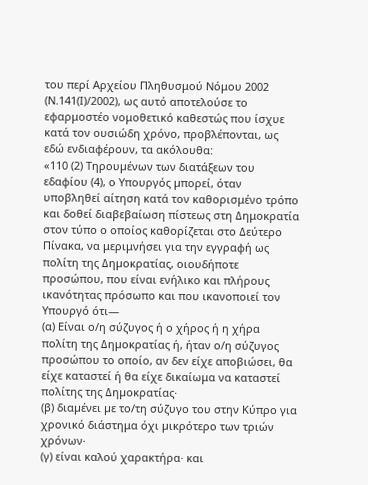του περί Αρχείου Πληθυσμού Νόμου 2002 (Ν.141(Ι)/2002), ως αυτό αποτελούσε το εφαρμοστέο νομοθετικό καθεστώς που ίσχυε κατά τον ουσιώδη χρόνο, προβλέπονται, ως εδώ ενδιαφέρουν, τα ακόλουθα:
«110 (2) Τηρουµένων των διατάξεων του εδαφίου (4), ο Υπουργός µπορεί, όταν υποβληθεί αίτηση κατά τον καθορισμένο τρόπο και δοθεί διαβεβαίωση πίστεως στη ∆ημοκρατία στον τύπο ο οποίος καθορίζεται στο ∆εύτερο Πίνακα, να μεριμνήσει για την εγγραφή ως πολίτη της ∆ηµοκρατίας, οιουδήποτε προσώπου, που είναι ενήλικο και πλήρους ικανότητας πρόσωπο και που ικανοποιεί τον Υπουργό ότι—
(α) Είναι ο/η σύζυγος ή ο χήρος ή η χήρα πολίτη της ∆ηµοκρατίας ή, ήταν ο/η σύζυγος προσώπου το οποίο, αν δεν είχε αποβιώσει, θα είχε καταστεί ή θα είχε δικαίωμα να καταστεί πολίτης της ∆ηµοκρατίας·
(β) διαµένει µε το/τη σύζυγο του στην Κύπρο για χρονικό διάστημα όχι µικρότερο των τριών χρόνων·
(γ) είναι καλού χαρακτήρα· και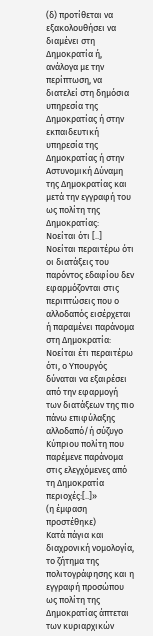(δ) προτίθεται να εξακολουθήσει να διαµένει στη ∆ηµοκρατία ή, ανάλογα µε την περίπτωση, να διατελεί στη δηµόσια υπηρεσία της ∆ηµοκρατίας ή στην εκπαιδευτική υπηρεσία της ∆ηµοκρατίας ή στην Αστυνοµική ∆ύναµη της ∆ηµοκρατίας και µετά την εγγραφή του ως πολίτη της ∆ηµοκρατίας:
Νοείται ότι [..]
Νοείται περαιτέρω ότι οι διατάξεις του παρόντος εδαφίου δεν εφαρµόζονται στις περιπτώσεις που ο αλλοδαπός εισέρχεται ή παραμένει παράνοµα στη ∆ηµοκρατία:
Νοείται έτι περαιτέρω ότι, ο Υπουργός δύναται να εξαιρέσει από την εφαρµογή των διατάξεων της πιο πάνω επιφύλαξης αλλοδαπό/ή σύζυγο Κύπριου πολίτη που παρέμενε παράνομα στις ελεγχόμενες από τη ∆ηµοκρατία περιοχές:[..]»
(η έμφαση προστέθηκε)
Κατά πάγια και διαχρονική νομολογία, το ζήτημα της πολιτογράφησης και η εγγραφή προσώπου ως πολίτη της Δημοκρατίας άπτεται των κυριαρχικών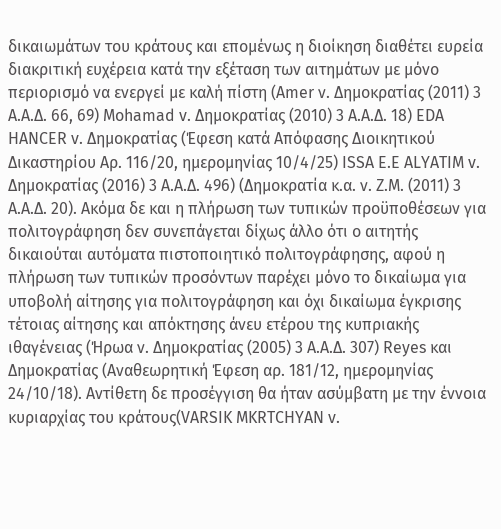δικαιωμάτων του κράτους και επομένως η διοίκηση διαθέτει ευρεία διακριτική ευχέρεια κατά την εξέταση των αιτημάτων με μόνο περιορισμό να ενεργεί με καλή πίστη (Amer ν. Δημοκρατίας (2011) 3 Α.Α.Δ. 66, 69) Mohamad v. Δημοκρατίας (2010) 3 Α.Α.Δ. 18) EDA HANCER v. Δημοκρατίας (Έφεση κατά Απόφασης Διοικητικού Δικαστηρίου Αρ. 116/20, ημερομηνίας 10/4/25) ISSA E.E ALYATIM v. Δημοκρατίας (2016) 3 Α.Α.Δ. 496) (Δημοκρατία κ.α. ν. Ζ.Μ. (2011) 3 Α.Α.Δ. 20). Ακόμα δε και η πλήρωση των τυπικών προϋποθέσεων για πολιτογράφηση δεν συνεπάγεται δίχως άλλο ότι ο αιτητής δικαιούται αυτόματα πιστοποιητικό πολιτογράφησης, αφού η πλήρωση των τυπικών προσόντων παρέχει μόνο το δικαίωμα για υποβολή αίτησης για πολιτογράφηση και όχι δικαίωμα έγκρισης τέτοιας αίτησης και απόκτησης άνευ ετέρου της κυπριακής ιθαγένειας (Ήρωα ν. Δημοκρατίας (2005) 3 Α.Α.Δ. 307) Reyes και Δημοκρατίας (Αναθεωρητική Έφεση αρ. 181/12, ημερομηνίας 24/10/18). Αντίθετη δε προσέγγιση θα ήταν ασύμβατη με την έννοια κυριαρχίας του κράτους(VARSIK MKRTCHYAN v.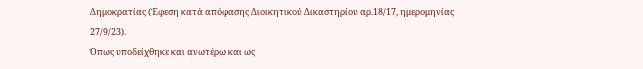Δημοκρατίας (Έφεση κατά απόφασης Διοικητικού Δικαστηρίου αρ.18/17, ημερομηνίας 27/9/23).
Όπως υποδείχθηκε και ανωτέρω και ως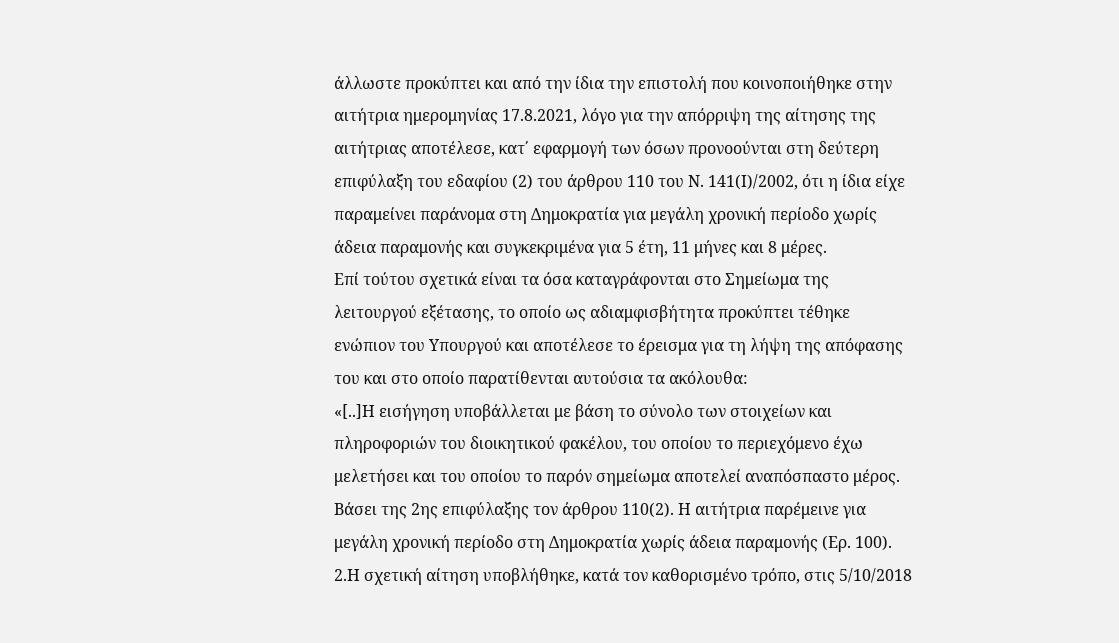άλλωστε προκύπτει και από την ίδια την επιστολή που κοινοποιήθηκε στην αιτήτρια ημερομηνίας 17.8.2021, λόγο για την απόρριψη της αίτησης της αιτήτριας αποτέλεσε, κατ΄ εφαρμογή των όσων προνοούνται στη δεύτερη επιφύλαξη του εδαφίου (2) του άρθρου 110 του Ν. 141(Ι)/2002, ότι η ίδια είχε παραμείνει παράνομα στη Δημοκρατία για μεγάλη χρονική περίοδο χωρίς άδεια παραμονής και συγκεκριμένα για 5 έτη, 11 μήνες και 8 μέρες.
Επί τούτου σχετικά είναι τα όσα καταγράφονται στο Σημείωμα της λειτουργού εξέτασης, το οποίο ως αδιαμφισβήτητα προκύπτει τέθηκε ενώπιον του Υπουργού και αποτέλεσε το έρεισμα για τη λήψη της απόφασης του και στο οποίο παρατίθενται αυτούσια τα ακόλουθα:
«[..]Η εισήγηση υποβάλλεται με βάση το σύνολο των στοιχείων και πληροφοριών του διοικητικού φακέλου, του οποίου το περιεχόμενο έχω μελετήσει και του οποίου το παρόν σημείωμα αποτελεί αναπόσπαστο μέρος. Βάσει της 2ης επιφύλαξης τον άρθρου 110(2). Η αιτήτρια παρέμεινε για μεγάλη χρονική περίοδο στη Δημοκρατία χωρίς άδεια παραμονής (Ερ. 100).
2.Η σχετική αίτηση υποβλήθηκε, κατά τον καθορισμένο τρόπο, στις 5/10/2018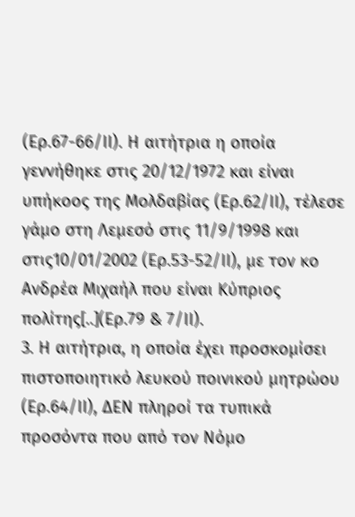(Ερ.67-66/ΙΙ). Η αιτήτρια η οποία γεννήθηκε στις 20/12/1972 και είναι υπήκοος της Μολδαβίας (Ερ.62/ΙΙ), τέλεσε γάμο στη Λεμεσό στις 11/9/1998 και στις10/01/2002 (Ερ.53-52/ΙΙ), με τον κο Ανδρέα Μιχαήλ που είναι Κύπριος πολίτης[..](Ερ.79 & 7/ΙΙ).
3. Η αιτήτρια, η οποία έχει προσκομίσει πιστοποιητικό λευκού ποινικού μητρώου (Ερ.64/ΙΙ), ΔΕΝ πληροί τα τυπικά προσόντα που από τον Νόμο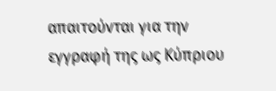απαιτούνται για την εγγραφή της ως Κύπριου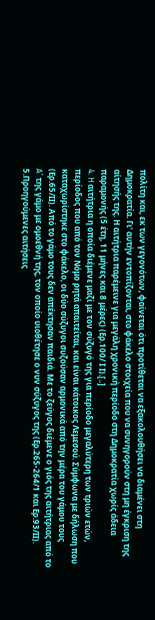πολίτη και, εκ των γεγονότων, φαίνεται ότι προτίθεται να εξακολουθήσει να διαμένει στη Δημοκρατία. Γι' αυτήν εντοπίζονται, στο φάκελο στοιχεία που να συνηγορούν στη μη έγκριση της αίτησής της. Η αιτήτρια παρέμεινε για μεγάλη χρονική περίοδο στη Δημοκρατία χωρίς άδεια παραμονής (5 έτη, 11 μήνες και 8 μέρες) (Ερ.100/ Ι Ι).[..]
4. H αιτήτρια η οποία διέμενε μαζί με τον σύζυγό της για περίοδο μεγαλύτερη των τριών ετών, περίοδος που από τον Νόμο ρητά απαιτείται, και είναι κάτοικος Λεμεσού. Σύμφωνα με δήλωση που καταχωρίστηκε στο φάκελο, οι δύο σύζυγοι συζούσαν αρμονικά από την μέρα του γάμου τους (Ερ.65/ΙΙ). Από το γάμο τους δεν απέκτησαν παιδιά. Με το ζεύγος διέμενε ο γιός της αιτήτριας από το A’ της γάμο με ομοεθνή της, τον οποίο υιοθέτησε ο νυν σύζυγος της (Ερ.265-264/1 και Ερ.93/ΙΙ).
5.Προηγούμενες αιτήσεις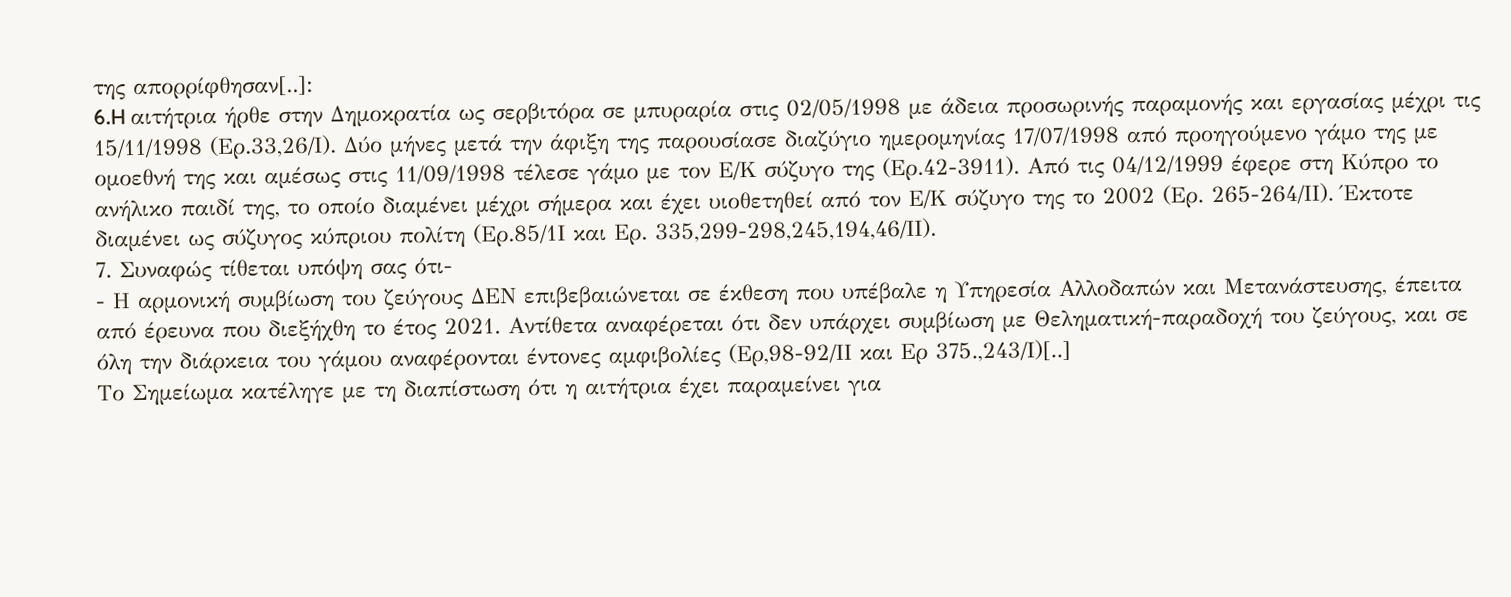της απορρίφθησαν[..]:
6.H αιτήτρια ήρθε στην Δημοκρατία ως σερβιτόρα σε μπυραρία στις 02/05/1998 με άδεια προσωρινής παραμονής και εργασίας μέχρι τις 15/11/1998 (Ερ.33,26/Ι). Δύο μήνες μετά την άφιξη της παρουσίασε διαζύγιο ημερομηνίας 17/07/1998 από προηγούμενο γάμο της με ομοεθνή της και αμέσως στις 11/09/1998 τέλεσε γάμο με τον Ε/Κ σύζυγο της (Ερ.42-3911). Από τις 04/12/1999 έφερε στη Κύπρο το ανήλικο παιδί της, το οποίο διαμένει μέχρι σήμερα και έχει υιοθετηθεί από τον Ε/Κ σύζυγο της το 2002 (Ερ. 265-264/ΙΙ). Έκτοτε διαμένει ως σύζυγος κύπριου πολίτη (Ερ.85/1Ι και Ερ. 335,299-298,245,194,46/ΙΙ).
7. Συναφώς τίθεται υπόψη σας ότι-
- Η αρμονική συμβίωση του ζεύγους ΔΕΝ επιβεβαιώνεται σε έκθεση που υπέβαλε η Υπηρεσία Αλλοδαπών και Μετανάστευσης, έπειτα από έρευνα που διεξήχθη το έτος 2021. Αντίθετα αναφέρεται ότι δεν υπάρχει συμβίωση με Θεληματική-παραδοχή του ζεύγους, και σε όλη την διάρκεια του γάμου αναφέρονται έντονες αμφιβολίες (Ερ,98-92/ΙΙ και Ερ 375.,243/Ι)[..]
Το Σημείωμα κατέληγε με τη διαπίστωση ότι η αιτήτρια έχει παραμείνει για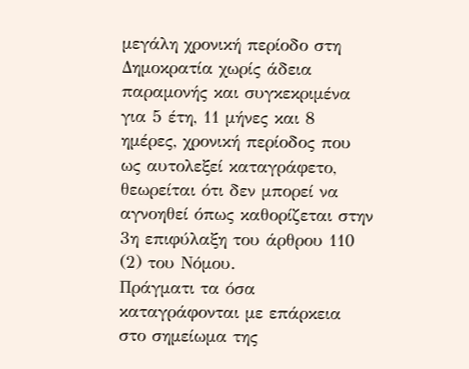μεγάλη χρονική περίοδο στη Δημοκρατία χωρίς άδεια παραμονής και συγκεκριμένα για 5 έτη, 11 μήνες και 8 ημέρες, χρονική περίοδος που ως αυτολεξεί καταγράφετο, θεωρείται ότι δεν μπορεί να αγνοηθεί όπως καθορίζεται στην 3η επιφύλαξη του άρθρου 110 (2) του Νόμου.
Πράγματι τα όσα καταγράφονται με επάρκεια στο σημείωμα της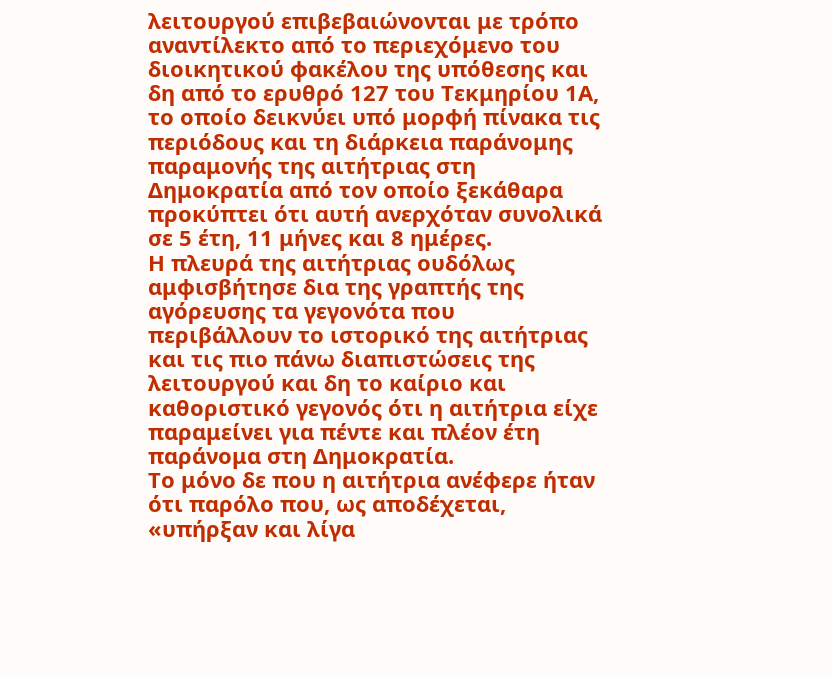λειτουργού επιβεβαιώνονται με τρόπο αναντίλεκτο από το περιεχόμενο του διοικητικού φακέλου της υπόθεσης και δη από το ερυθρό 127 του Τεκμηρίου 1Α, το οποίο δεικνύει υπό μορφή πίνακα τις περιόδους και τη διάρκεια παράνομης παραμονής της αιτήτριας στη Δημοκρατία από τον οποίο ξεκάθαρα προκύπτει ότι αυτή ανερχόταν συνολικά σε 5 έτη, 11 μήνες και 8 ημέρες.
Η πλευρά της αιτήτριας ουδόλως αμφισβήτησε δια της γραπτής της αγόρευσης τα γεγονότα που περιβάλλουν το ιστορικό της αιτήτριας και τις πιο πάνω διαπιστώσεις της λειτουργού και δη το καίριο και καθοριστικό γεγονός ότι η αιτήτρια είχε παραμείνει για πέντε και πλέον έτη παράνομα στη Δημοκρατία.
Το μόνο δε που η αιτήτρια ανέφερε ήταν ότι παρόλο που, ως αποδέχεται, «υπήρξαν και λίγα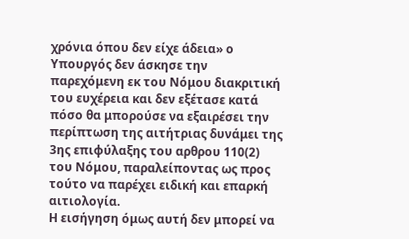χρόνια όπου δεν είχε άδεια» ο Υπουργός δεν άσκησε την παρεχόμενη εκ του Νόμου διακριτική του ευχέρεια και δεν εξέτασε κατά πόσο θα μπορούσε να εξαιρέσει την περίπτωση της αιτήτριας δυνάμει της 3ης επιφύλαξης του αρθρου 110(2) του Νόμου, παραλείποντας ως προς τούτο να παρέχει ειδική και επαρκή αιτιολογία.
Η εισήγηση όμως αυτή δεν μπορεί να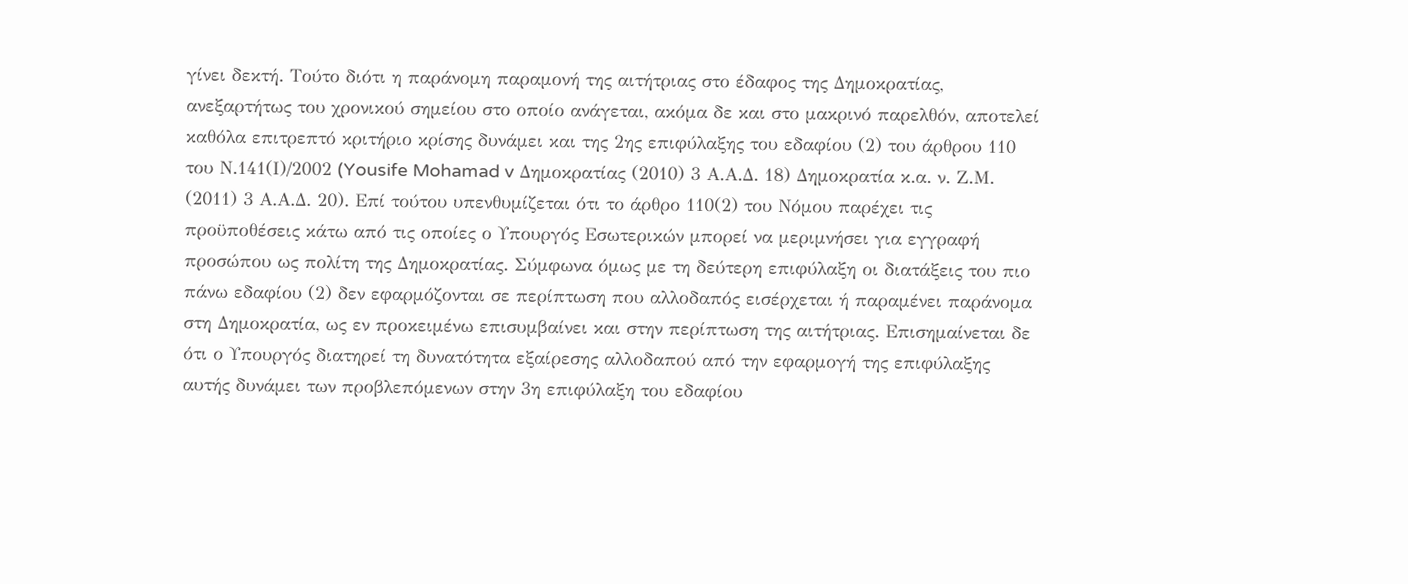γίνει δεκτή. Τούτο διότι η παράνομη παραμονή της αιτήτριας στο έδαφος της Δημοκρατίας, ανεξαρτήτως του χρονικού σημείου στο οποίο ανάγεται, ακόμα δε και στο μακρινό παρελθόν, αποτελεί καθόλα επιτρεπτό κριτήριο κρίσης δυνάμει και της 2ης επιφύλαξης του εδαφίου (2) του άρθρου 110 του Ν.141(Ι)/2002 (Yousife Mohamad v Δημοκρατίας (2010) 3 Α.Α.Δ. 18) Δημοκρατία κ.α. ν. Ζ.Μ. (2011) 3 Α.Α.Δ. 20). Επί τούτου υπενθυμίζεται ότι το άρθρο 110(2) του Νόμου παρέχει τις προϋποθέσεις κάτω από τις οποίες ο Υπουργός Εσωτερικών μπορεί να μεριμνήσει για εγγραφή προσώπου ως πολίτη της Δημοκρατίας. Σύμφωνα όμως με τη δεύτερη επιφύλαξη οι διατάξεις του πιο πάνω εδαφίου (2) δεν εφαρμόζονται σε περίπτωση που αλλοδαπός εισέρχεται ή παραμένει παράνομα στη Δημοκρατία, ως εν προκειμένω επισυμβαίνει και στην περίπτωση της αιτήτριας. Επισημαίνεται δε ότι ο Υπουργός διατηρεί τη δυνατότητα εξαίρεσης αλλοδαπού από την εφαρμογή της επιφύλαξης αυτής δυνάμει των προβλεπόμενων στην 3η επιφύλαξη του εδαφίου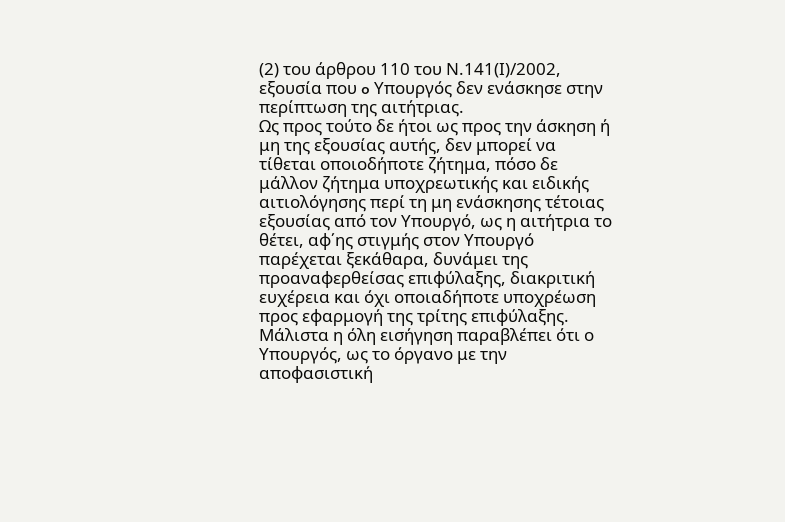(2) του άρθρου 110 του Ν.141(Ι)/2002, εξουσία που o Υπουργός δεν ενάσκησε στην περίπτωση της αιτήτριας.
Ως προς τούτο δε ήτοι ως προς την άσκηση ή μη της εξουσίας αυτής, δεν μπορεί να τίθεται οποιοδήποτε ζήτημα, πόσο δε μάλλον ζήτημα υποχρεωτικής και ειδικής αιτιολόγησης περί τη μη ενάσκησης τέτοιας εξουσίας από τον Υπουργό, ως η αιτήτρια το θέτει, αφ΄ης στιγμής στον Υπουργό παρέχεται ξεκάθαρα, δυνάμει της προαναφερθείσας επιφύλαξης, διακριτική ευχέρεια και όχι οποιαδήποτε υποχρέωση προς εφαρμογή της τρίτης επιφύλαξης. Μάλιστα η όλη εισήγηση παραβλέπει ότι ο Υπουργός, ως το όργανο με την αποφασιστική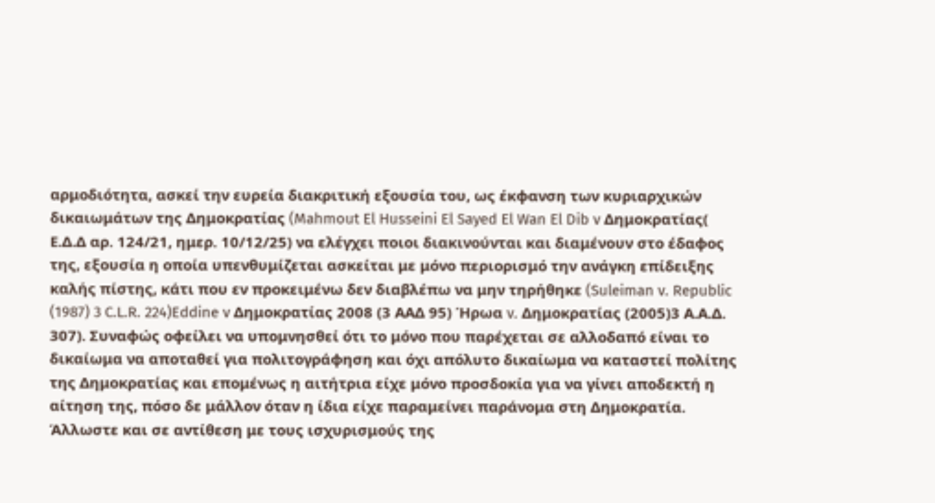αρμοδιότητα, ασκεί την ευρεία διακριτική εξουσία του, ως έκφανση των κυριαρχικών δικαιωμάτων της Δημοκρατίας (Mahmout El Husseini El Sayed El Wan El Dib v Δημοκρατίας( Ε.Δ.Δ αρ. 124/21, ημερ. 10/12/25) να ελέγχει ποιοι διακινούνται και διαμένουν στο έδαφος της, εξουσία η οποία υπενθυμίζεται ασκείται με μόνο περιορισμό την ανάγκη επίδειξης καλής πίστης, κάτι που εν προκειμένω δεν διαβλέπω να μην τηρήθηκε (Suleiman v. Republic (1987) 3 C.L.R. 224)Eddine v Δημοκρατίας 2008 (3 ΑΑΔ 95) Ήρωα v. Δημοκρατίας (2005)3 Α.Α.Δ. 307). Συναφώς οφείλει να υπομνησθεί ότι το μόνο που παρέχεται σε αλλοδαπό είναι το δικαίωμα να αποταθεί για πολιτογράφηση και όχι απόλυτο δικαίωμα να καταστεί πολίτης της Δημοκρατίας και επομένως η αιτήτρια είχε μόνο προσδοκία για να γίνει αποδεκτή η αίτηση της, πόσο δε μάλλον όταν η ίδια είχε παραμείνει παράνομα στη Δημοκρατία.
Άλλωστε και σε αντίθεση με τους ισχυρισμούς της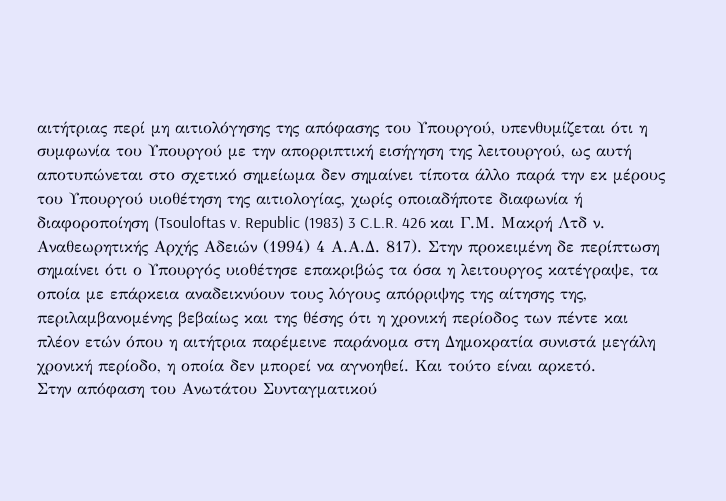αιτήτριας περί μη αιτιολόγησης της απόφασης του Υπουργού, υπενθυμίζεται ότι η συμφωνία του Υπουργού με την απορριπτική εισήγηση της λειτουργού, ως αυτή αποτυπώνεται στο σχετικό σημείωμα δεν σημαίνει τίποτα άλλο παρά την εκ μέρους του Υπουργού υιοθέτηση της αιτιολογίας, χωρίς οποιαδήποτε διαφωνία ή διαφοροποίηση (Tsouloftas v. Republic (1983) 3 C.L.R. 426 και Γ.Μ. Μακρή Λτδ ν. Αναθεωρητικής Αρχής Αδειών (1994) 4 Α.Α.Δ. 817). Στην προκειμένη δε περίπτωση σημαίνει ότι ο Υπουργός υιοθέτησε επακριβώς τα όσα η λειτουργος κατέγραψε, τα οποία με επάρκεια αναδεικνύουν τους λόγους απόρριψης της αίτησης της, περιλαμβανομένης βεβαίως και της θέσης ότι η χρονική περίοδος των πέντε και πλέον ετών όπου η αιτήτρια παρέμεινε παράνομα στη Δημοκρατία συνιστά μεγάλη χρονική περίοδο, η οποία δεν μπορεί να αγνοηθεί. Και τούτο είναι αρκετό.
Στην απόφαση του Ανωτάτου Συνταγματικού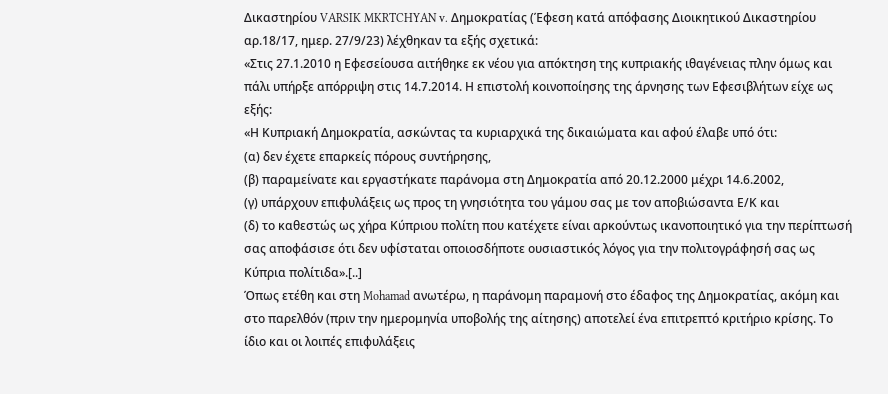Δικαστηρίου VARSIK MKRTCHYAN v. Δημοκρατίας (Έφεση κατά απόφασης Διοικητικού Δικαστηρίου αρ.18/17, ημερ. 27/9/23) λέχθηκαν τα εξής σχετικά:
«Στις 27.1.2010 η Εφεσείουσα αιτήθηκε εκ νέου για απόκτηση της κυπριακής ιθαγένειας πλην όμως και πάλι υπήρξε απόρριψη στις 14.7.2014. Η επιστολή κοινοποίησης της άρνησης των Εφεσιβλήτων είχε ως εξής:
«Η Κυπριακή Δημοκρατία, ασκώντας τα κυριαρχικά της δικαιώματα και αφού έλαβε υπό ότι:
(α) δεν έχετε επαρκείς πόρους συντήρησης,
(β) παραμείνατε και εργαστήκατε παράνομα στη Δημοκρατία από 20.12.2000 μέχρι 14.6.2002,
(γ) υπάρχουν επιφυλάξεις ως προς τη γνησιότητα του γάμου σας με τον αποβιώσαντα Ε/Κ και
(δ) το καθεστώς ως χήρα Κύπριου πολίτη που κατέχετε είναι αρκούντως ικανοποιητικό για την περίπτωσή σας αποφάσισε ότι δεν υφίσταται οποιοσδήποτε ουσιαστικός λόγος για την πολιτογράφησή σας ως Κύπρια πολίτιδα».[..]
Όπως ετέθη και στη Mohamad ανωτέρω, η παράνομη παραμονή στο έδαφος της Δημοκρατίας, ακόμη και στο παρελθόν (πριν την ημερομηνία υποβολής της αίτησης) αποτελεί ένα επιτρεπτό κριτήριο κρίσης. Το ίδιο και οι λοιπές επιφυλάξεις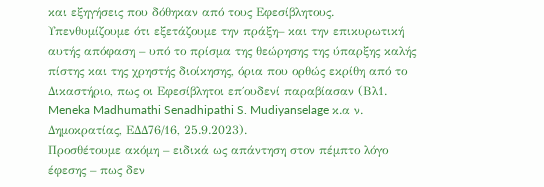και εξηγήσεις που δόθηκαν από τους Εφεσίβλητους. Υπενθυμίζουμε ότι εξετάζουμε την πράξη– και την επικυρωτική αυτής απόφαση – υπό το πρίσμα της θεώρησης της ύπαρξης καλής πίστης και της χρηστής διοίκησης, όρια που ορθώς εκρίθη από το Δικαστήριο, πως οι Εφεσίβλητοι επ΄ουδενί παραβίασαν (Βλ1. Meneka Madhumathi Senadhipathi S. Mudiyanselage κ.α ν. Δημοκρατίας, ΕΔΔ76/16, 25.9.2023).
Προσθέτουμε ακόμη – ειδικά ως απάντηση στον πέμπτο λόγο έφεσης – πως δεν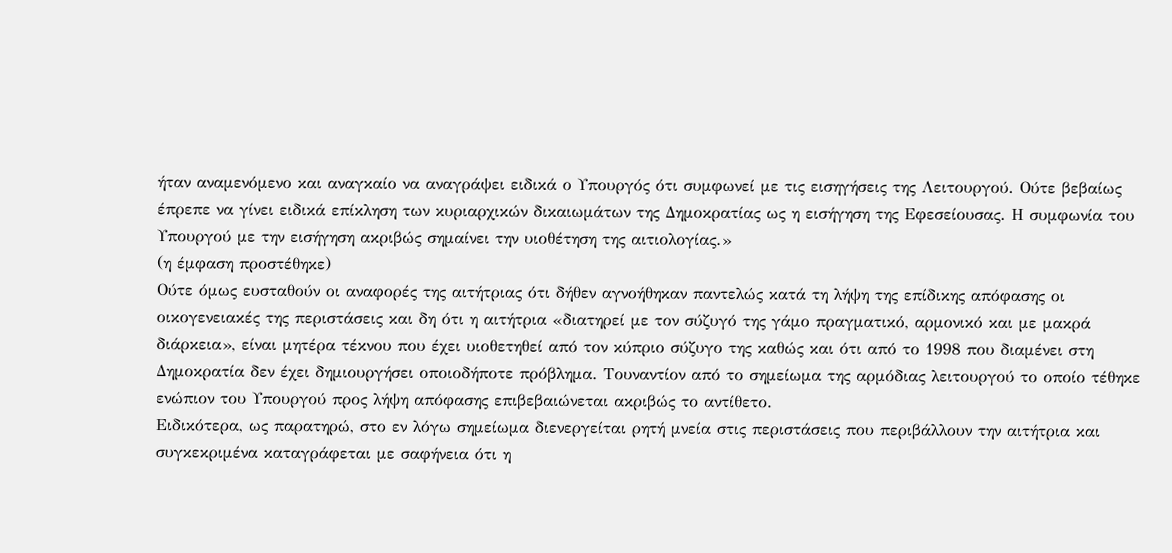ήταν αναμενόμενο και αναγκαίο να αναγράψει ειδικά ο Υπουργός ότι συμφωνεί με τις εισηγήσεις της Λειτουργού. Ούτε βεβαίως έπρεπε να γίνει ειδικά επίκληση των κυριαρχικών δικαιωμάτων της Δημοκρατίας ως η εισήγηση της Εφεσείουσας. Η συμφωνία του Υπουργού με την εισήγηση ακριβώς σημαίνει την υιοθέτηση της αιτιολογίας.»
(η έμφαση προστέθηκε)
Ούτε όμως ευσταθούν οι αναφορές της αιτήτριας ότι δήθεν αγνοήθηκαν παντελώς κατά τη λήψη της επίδικης απόφασης οι οικογενειακές της περιστάσεις και δη ότι η αιτήτρια «διατηρεί με τον σύζυγό της γάμο πραγματικό, αρμονικό και με μακρά διάρκεια», είναι μητέρα τέκνου που έχει υιοθετηθεί από τον κύπριο σύζυγο της καθώς και ότι από το 1998 που διαμένει στη Δημοκρατία δεν έχει δημιουργήσει οποιοδήποτε πρόβλημα. Τουναντίον από το σημείωμα της αρμόδιας λειτουργού το οποίο τέθηκε ενώπιον του Υπουργού προς λήψη απόφασης επιβεβαιώνεται ακριβώς το αντίθετο.
Ειδικότερα, ως παρατηρώ, στο εν λόγω σημείωμα διενεργείται ρητή μνεία στις περιστάσεις που περιβάλλουν την αιτήτρια και συγκεκριμένα καταγράφεται με σαφήνεια ότι η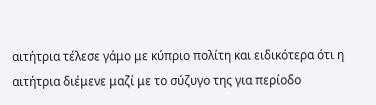αιτήτρια τέλεσε γάμο με κύπριο πολίτη και ειδικότερα ότι η αιτήτρια διέμενε μαζί με το σύζυγο της για περίοδο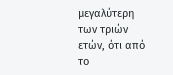μεγαλύτερη των τριών ετών, ότι από το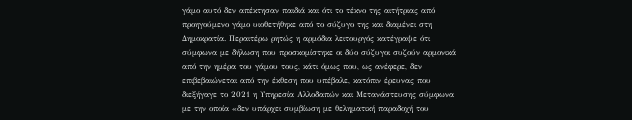γάμο αυτό δεν απέκτησαν παιδιά και ότι το τέκνο της αιτήτριας από προηγούμενο γάμο υιοθετήθηκε από το σύζυγο της και διαμένει στη Δημοκρατία. Περαιτέρω ρητώς η αρμόδια λειτουργός κατέγραψε ότι σύμφωνα με δήλωση που προσκομίστηκε οι δύο σύζυγοι συζούν αρμονικά από την ημέρα του γάμου τους, κάτι όμως που, ως ανέφερε, δεν επιβεβαιώνεται από την έκθεση που υπέβαλε, κατόπιν έρευνας που διεξήγαγε το 2021 η Υπηρεσία Αλλοδαπών και Μετανάστευσης σύμφωνα με την οποία «δεν υπάρχει συμβίωση με θεληματική παραδοχή του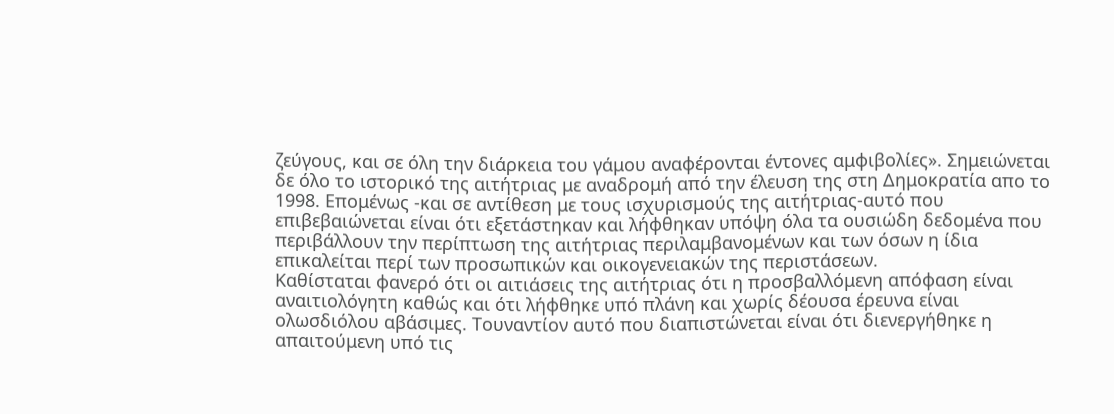ζεύγους, και σε όλη την διάρκεια του γάμου αναφέρονται έντονες αμφιβολίες». Σημειώνεται δε όλο το ιστορικό της αιτήτριας με αναδρομή από την έλευση της στη Δημοκρατία απο το 1998. Επομένως -και σε αντίθεση με τους ισχυρισμούς της αιτήτριας-αυτό που επιβεβαιώνεται είναι ότι εξετάστηκαν και λήφθηκαν υπόψη όλα τα ουσιώδη δεδομένα που περιβάλλουν την περίπτωση της αιτήτριας περιλαμβανομένων και των όσων η ίδια επικαλείται περί των προσωπικών και οικογενειακών της περιστάσεων.
Καθίσταται φανερό ότι οι αιτιάσεις της αιτήτριας ότι η προσβαλλόμενη απόφαση είναι αναιτιολόγητη καθώς και ότι λήφθηκε υπό πλάνη και χωρίς δέουσα έρευνα είναι ολωσδιόλου αβάσιμες. Τουναντίον αυτό που διαπιστώνεται είναι ότι διενεργήθηκε η απαιτούμενη υπό τις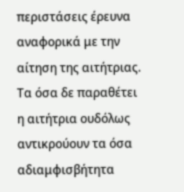περιστάσεις έρευνα αναφορικά με την αίτηση της αιτήτριας. Τα όσα δε παραθέτει η αιτήτρια ουδόλως αντικρούουν τα όσα αδιαμφισβήτητα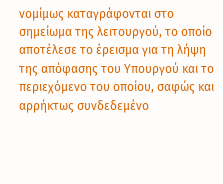νομίμως καταγράφονται στο σημείωμα της λειτουργού, το οποίο αποτέλεσε το έρεισμα για τη λήψη της απόφασης του Υπουργού και το περιεχόμενο του οποίου, σαφώς και αρρήκτως συνδεδεμένο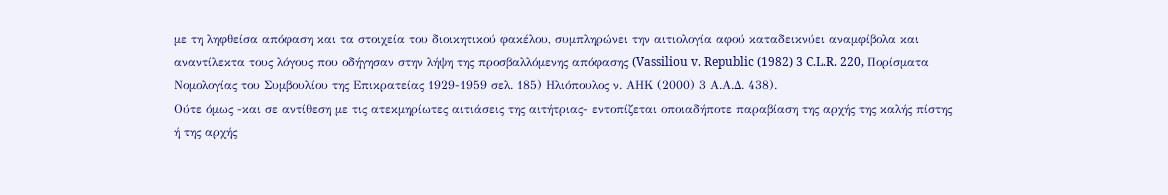με τη ληφθείσα απόφαση και τα στοιχεία του διοικητικού φακέλου, συμπληρώνει την αιτιολογία αφού καταδεικνύει αναμφίβολα και αναντίλεκτα τους λόγους που οδήγησαν στην λήψη της προσβαλλόμενης απόφασης (Vassiliou v. Republic (1982) 3 C.L.R. 220, Πορίσματα Νομολογίας του Συμβουλίου της Επικρατείας 1929-1959 σελ. 185) Ηλιόπουλος ν. ΑΗΚ (2000) 3 Α.Α.Δ. 438).
Ούτε όμως -και σε αντίθεση με τις ατεκμηρίωτες αιτιάσεις της αιτήτριας- εντοπίζεται οποιαδήποτε παραβίαση της αρχής της καλής πίστης ή της αρχής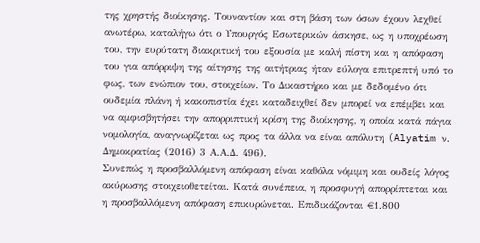της χρηστής διοίκησης. Τουναντίον και στη βάση των όσων έχουν λεχθεί ανωτέρω, καταλήγω ότι ο Υπουργός Εσωτερικών άσκησε, ως η υποχρέωση του, την ευρύτατη διακριτική του εξουσία με καλή πίστη και η απόφαση του για απόρριψη της αίτησης της αιτήτριας ήταν εύλογα επιτρεπτή υπό το φως, των ενώπιον του, στοιχείων. Το Δικαστήριο και με δεδομένο ότι ουδεμία πλάνη ή κακοπιστία έχει καταδειχθεί δεν μπορεί να επέμβει και να αμφισβητήσει την απορριπτική κρίση της διοίκησης, η οποία κατά πάγια νομολογία, αναγνωρίζεται ως προς τα άλλα να είναι απόλυτη (Alyatim ν. Δημοκρατίας (2016) 3 Α.Α.Δ. 496).
Συνεπώς η προσβαλλόμενη απόφαση είναι καθόλα νόμιμη και ουδείς λόγος ακύρωσης στοιχειοθετείται. Κατά συνέπεια, η προσφυγή απορρίπτεται και η προσβαλλόμενη απόφαση επικυρώνεται. Επιδικάζονται €1.800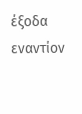έξοδα εναντίον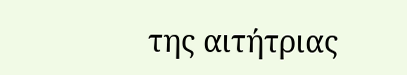της αιτήτριας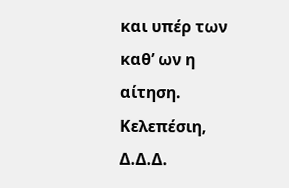και υπέρ των καθ’ ων η αίτηση.
Κελεπέσιη, Δ.Δ.Δ.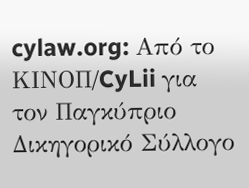cylaw.org: Από το ΚΙΝOΠ/CyLii για τον Παγκύπριο Δικηγορικό Σύλλογο